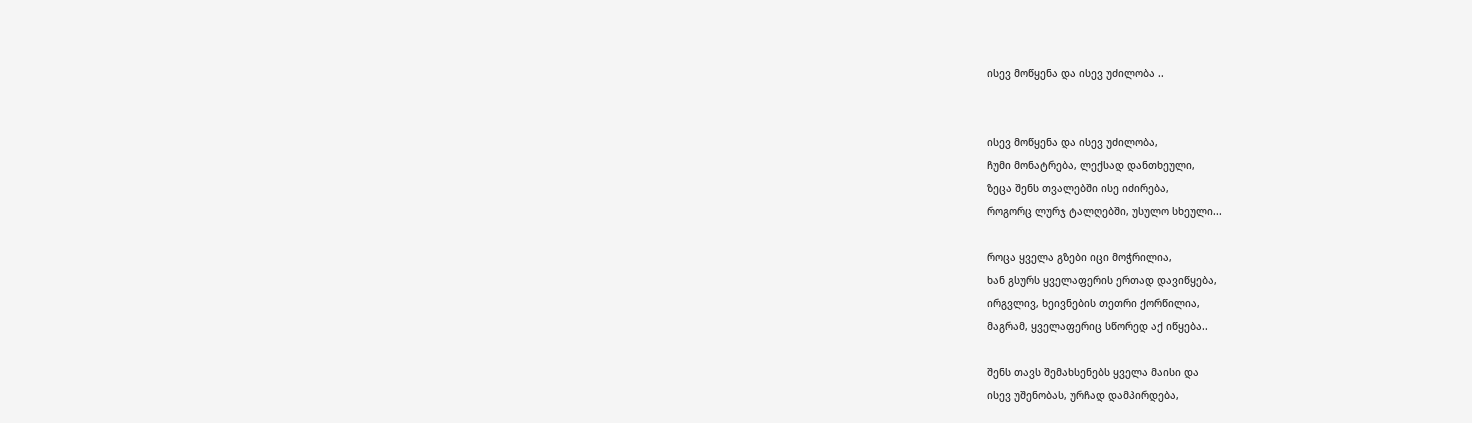ისევ მოწყენა და ისევ უძილობა ..


ისევ მოწყენა და ისევ უძილობა,
ჩუმი მონატრება, ლექსად დანთხეული,
ზეცა შენს თვალებში ისე იძირება,
როგორც ლურჯ ტალღებში, უსულო სხეული...

როცა ყველა გზები იცი მოჭრილია,
ხან გსურს ყველაფერის ერთად დავიწყება,
ირგვლივ, ხეივნების თეთრი ქორწილია,
მაგრამ, ყველაფერიც სწორედ აქ იწყება..

შენს თავს შემახსენებს ყველა მაისი და
ისევ უშენობას, ურჩად დამპირდება,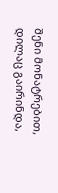შენი მონატრებით, დილაც გაირინდა,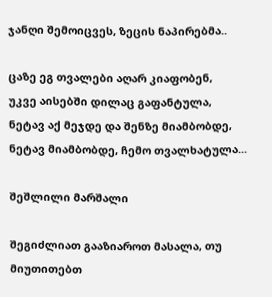ჯანღი შემოიცვეს, ზეცის ნაპირებმა..

ცაზე ეგ თვალები აღარ კიაფობენ,
უკვე აისებში დილაც გაფანტულა,
ნეტავ აქ მეჯდე და შენზე მიამბობდე,
ნეტავ მიამბობდე, ჩემო თვალხატულა...

შეშლილი მარშალი

შეგიძლიათ გააზიაროთ მასალა, თუ მიუთითებთ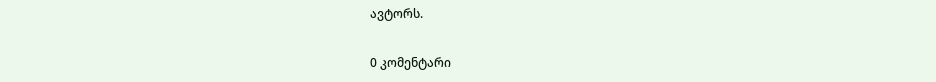ავტორს.

0 კომენტარი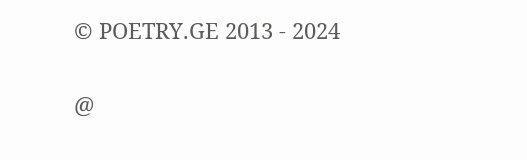© POETRY.GE 2013 - 2024

@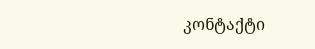კონტაქტი